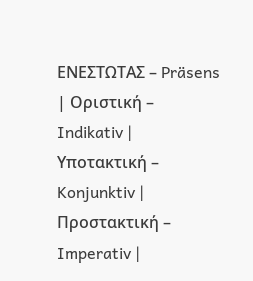ΕΝΕΣΤΩΤΑΣ – Präsens
| Οριστική – Indikativ | Υποτακτική – Konjunktiv | Προστακτική – Imperativ |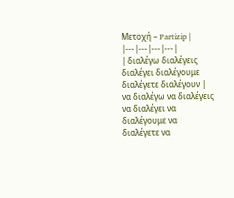Μετοχή – Partizip |
|---|---|---|---|
| διαλέγω διαλέγεις διαλέγει διαλέγουμε διαλέγετε διαλέγουν | να διαλέγω να διαλέγεις να διαλέγει να διαλέγουμε να διαλέγετε να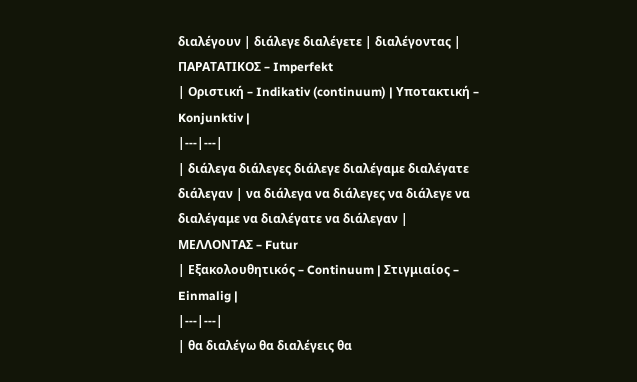διαλέγουν | διάλεγε διαλέγετε | διαλέγοντας |
ΠΑΡΑΤΑΤΙΚΟΣ – Imperfekt
| Οριστική – Indikativ (continuum) | Υποτακτική – Konjunktiv |
|---|---|
| διάλεγα διάλεγες διάλεγε διαλέγαμε διαλέγατε διάλεγαν | να διάλεγα να διάλεγες να διάλεγε να διαλέγαμε να διαλέγατε να διάλεγαν |
ΜΕΛΛΟΝΤΑΣ – Futur
| Εξακολουθητικός – Continuum | Στιγμιαίος – Einmalig |
|---|---|
| θα διαλέγω θα διαλέγεις θα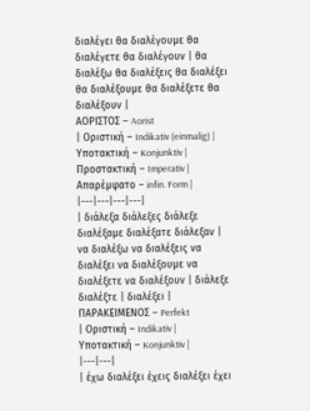διαλέγει θα διαλέγουμε θα διαλέγετε θα διαλέγουν | θα διαλέξω θα διαλέξεις θα διαλέξει θα διαλέξουμε θα διαλέξετε θα διαλέξουν |
ΑΟΡΙΣΤΟΣ – Aorist
| Οριστική – Indikativ (einmalig) | Υποτακτική – Konjunktiv | Προστακτική – Imperativ | Απαρέμφατο – infin. Form |
|---|---|---|---|
| διάλεξα διάλεξες διάλεξε διαλέξαμε διαλέξατε διάλεξαν | να διαλέξω να διαλέξεις να διαλέξει να διαλέξουμε να διαλέξετε να διαλέξουν | διάλεξε διαλέξτε | διαλέξει |
ΠΑΡΑΚΕΙΜΕΝΟΣ – Perfekt
| Οριστική – Indikativ | Υποτακτική – Konjunktiv |
|---|---|
| έχω διαλέξει έχεις διαλέξει έχει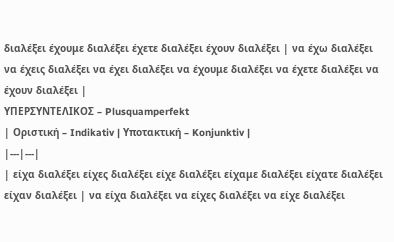διαλέξει έχουμε διαλέξει έχετε διαλέξει έχουν διαλέξει | να έχω διαλέξει να έχεις διαλέξει να έχει διαλέξει να έχουμε διαλέξει να έχετε διαλέξει να έχουν διαλέξει |
ΥΠΕΡΣΥΝΤΕΛΙΚΟΣ – Plusquamperfekt
| Οριστική – Indikativ | Υποτακτική – Konjunktiv |
|---|---|
| είχα διαλέξει είχες διαλέξει είχε διαλέξει είχαμε διαλέξει είχατε διαλέξει είχαν διαλέξει | να είχα διαλέξει να είχες διαλέξει να είχε διαλέξει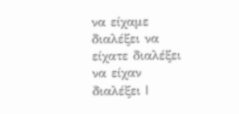να είχαμε διαλέξει να είχατε διαλέξει να είχαν διαλέξει |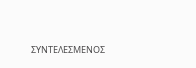ΣΥΝΤΕΛΕΣΜΕΝΟΣ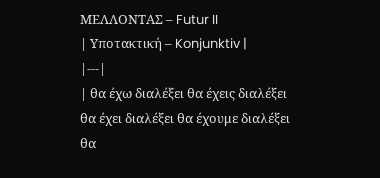ΜΕΛΛΟΝΤΑΣ – Futur II
| Υποτακτική – Konjunktiv |
|---|
| θα έχω διαλέξει θα έχεις διαλέξει θα έχει διαλέξει θα έχουμε διαλέξει θα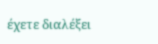έχετε διαλέξει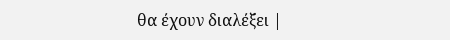θα έχουν διαλέξει |